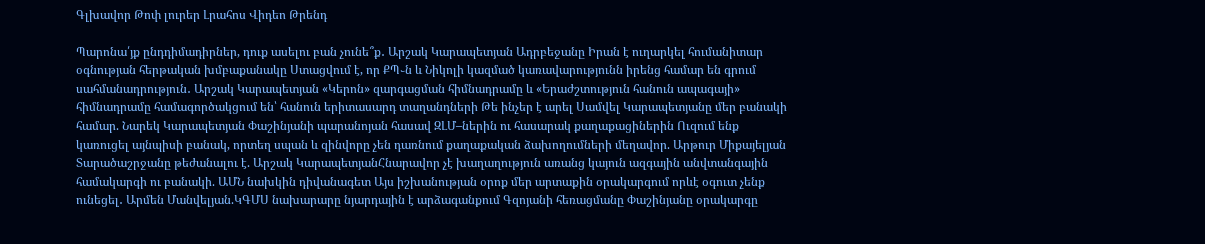Գլխավոր Թոփ լուրեր Լրահոս Վիդեո Թրենդ

Պարոնա՛յք ընդդիմադիրներ, դուք ասելու բան չունե՞ք․ Արշակ Կարապետյան Ադրբեջանը Իրան է ուղարկել հումանիտար օգնության հերթական խմբաքանակը Ստացվում է, որ ՔՊ֊ն և Նիկոլի կազմած կառավարությունն իրենց համար են գրում սահմանադրություն․ Արշակ Կարապետյան «Կերոն» զարգացման հիմնադրամը և «Երաժշտություն հանուն ապագայի» հիմնադրամը համագործակցում են՝ հանուն երիտասարդ տաղանդների Թե ինչեր է արել Սամվել Կարապետյանը մեր բանակի համար. Նարեկ Կարապետյան Փաշինյանի պարանոյան հասավ ԶԼՄ–ներին ու հասարակ քաղաքացիներին Ուզում ենք կառուցել այնպիսի բանակ, որտեղ սպան և զինվորը չեն դառնում քաղաքական ձախողումների մեղավոր. Արթուր Միքայելյան Տարածաշրջանը թեժանալու է. Արշակ ԿարապետյանՀնարավոր չէ խաղաղություն առանց կայուն ազգային անվտանգային համակարգի ու բանակի. ԱՄՆ նախկին դիվանագետ Այս իշխանության օրոք մեր արտաքին օրակարգում որևէ օգուտ չենք ունեցել․ Արմեն Մանվելյան.ԿԳՄՍ նախարարը նյարդային է արձագանքում Գզոյանի հեռացմանը Փաշինյանը օրակարգը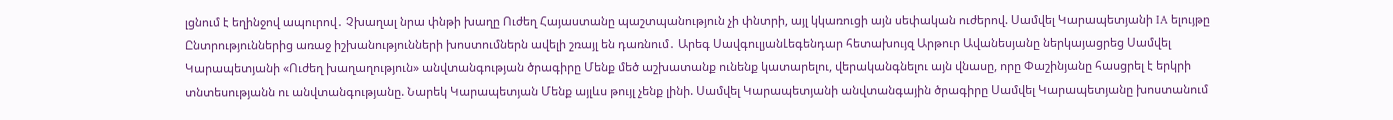լցնում է եղինջով ապուրով․ Չխաղալ նրա փնթի խաղը Ուժեղ Հայաստանը պաշտպանություն չի փնտրի, այլ կկառուցի այն սեփական ուժերով. Սամվել Կարապետյանի IA ելույթը Ընտրություններից առաջ իշխանությունների խոստումներն ավելի շռայլ են դառնում․ Արեգ ՍավգուլյանԼեգենդար հետախույզ Արթուր Ավանեսյանը ներկայացրեց Սամվել Կարապետյանի «Ուժեղ խաղաղություն» անվտանգության ծրագիրը Մենք մեծ աշխատանք ունենք կատարելու, վերականգնելու այն վնասը, որը Փաշինյանը հասցրել է երկրի տնտեսությանն ու անվտանգությանը. Նարեկ Կարապետյան Մենք այլևս թույլ չենք լինի. Սամվել Կարապետյանի անվտանգային ծրագիրը Սամվել Կարապետյանը խոստանում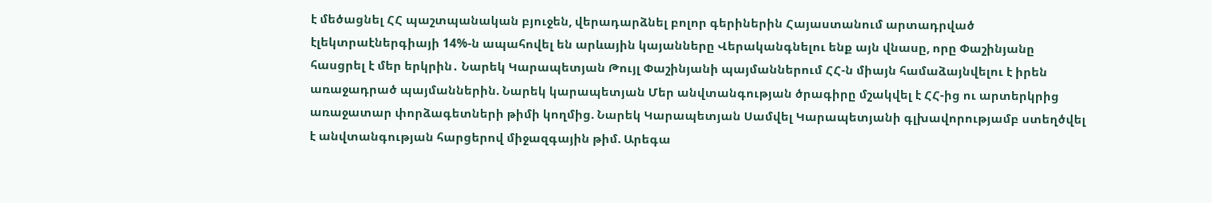է մեծացնել ՀՀ պաշտպանական բյուջեն, վերադարձնել բոլոր գերիներին Հայաստանում արտադրված էլեկտրաէներգիայի 14%-ն ապահովել են արևային կայանները Վերականգնելու ենք այն վնասը, որը Փաշինյանը հասցրել է մեր երկրին․ Նարեկ Կարապետյան Թույլ Փաշինյանի պայմաններում ՀՀ-ն միայն համաձայնվելու է իրեն առաջադրած պայմաններին. Նարեկ կարապետյան Մեր անվտանգության ծրագիրը մշակվել է ՀՀ-ից ու արտերկրից առաջատար փորձագետների թիմի կողմից. Նարեկ Կարապետյան Սամվել Կարապետյանի գլխավորությամբ ստեղծվել է անվտանգության հարցերով միջազգային թիմ. Արեգա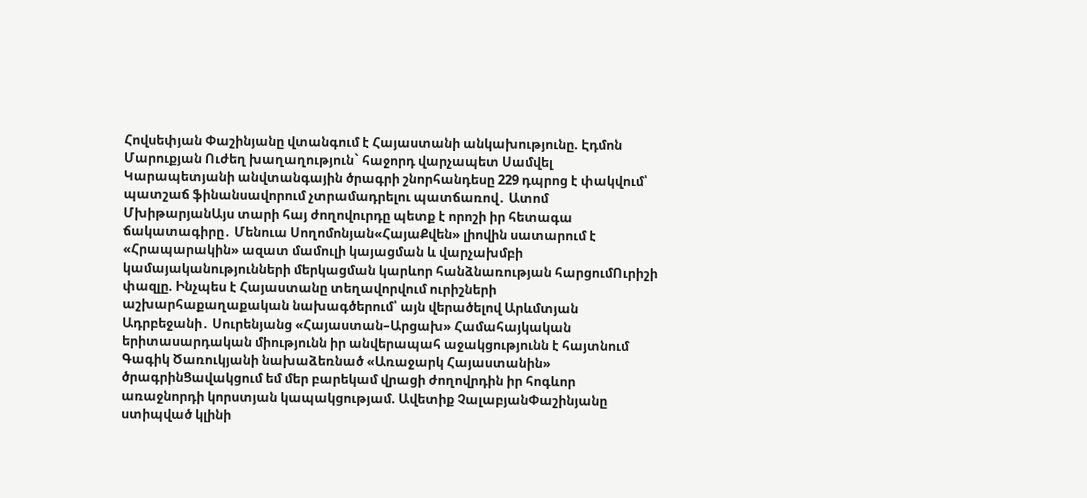Հովսեփյան Փաշինյանը վտանգում է Հայաստանի անկախությունը. Էդմոն Մարուքյան Ուժեղ խաղաղություն` հաջորդ վարչապետ Սամվել Կարապետյանի անվտանգային ծրագրի շնորհանդեսը 229 դպրոց է փակվում՝ պատշաճ ֆինանսավորում չտրամադրելու պատճառով․ Ատոմ ՄխիթարյանԱյս տարի հայ ժողովուրդը պետք է որոշի իր հետագա ճակատագիրը․ Մենուա Սողոմոնյան«ՀայաՔվեն» լիովին սատարում է «Հրապարակին» ազատ մամուլի կայացման և վարչախմբի կամայականությունների մերկացման կարևոր հանձնառության հարցումՈւրիշի փազլը. Ինչպես է Հայաստանը տեղավորվում ուրիշների աշխարհաքաղաքական նախագծերում՝ այն վերածելով Արևմտյան Ադրբեջանի․ Սուրենյանց «Հայաստան–Արցախ» Համահայկական երիտասարդական միությունն իր անվերապահ աջակցությունն է հայտնում Գագիկ Ծառուկյանի նախաձեռնած «Առաջարկ Հայաստանին» ծրագրինՑավակցում եմ մեր բարեկամ վրացի ժողովրդին իր հոգևոր առաջնորդի կորստյան կապակցությամ. Ավետիք ՉալաբյանՓաշինյանը ստիպված կլինի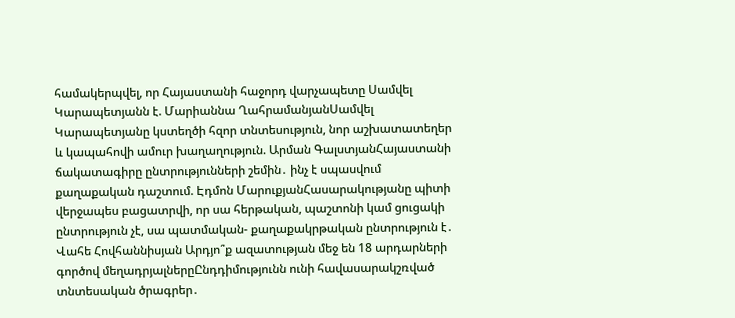համակերպվել, որ Հայաստանի հաջորդ վարչապետը Սամվել Կարապետյանն է. Մարիաննա ՂահրամանյանՍամվել Կարապետյանը կստեղծի հզոր տնտեսություն, նոր աշխատատեղեր և կապահովի ամուր խաղաղություն. Արման ԳալստյանՀայաստանի ճակատագիրը ընտրությունների շեմին․ ինչ է սպասվում քաղաքական դաշտում. Էդմոն ՄարուքյանՀասարակությանը պիտի վերջապես բացատրվի, որ սա հերթական, պաշտոնի կամ ցուցակի ընտրություն չէ, սա պատմական- քաղաքակրթական ընտրություն է․ Վահե Հովհաննիսյան Արդյո՞ք ազատության մեջ են 18 արդարների գործով մեղադրյալներըԸնդդիմությունն ունի հավասարակշռված տնտեսական ծրագրեր․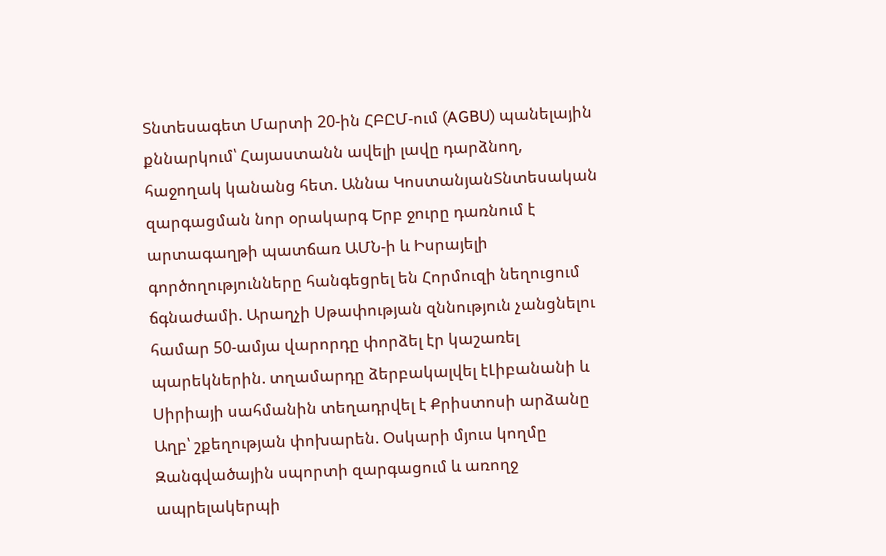Տնտեսագետ Մարտի 20-ին ՀԲԸՄ-ում (AGBU) պանելային քննարկում՝ Հայաստանն ավելի լավը դարձնող, հաջողակ կանանց հետ. Աննա ԿոստանյանՏնտեսական զարգացման նոր օրակարգ Երբ ջուրը դառնում է արտագաղթի պատճառ ԱՄՆ-ի և Իսրայելի գործողությունները հանգեցրել են Հորմուզի նեղուցում ճգնաժամի. Արաղչի Սթափության զննություն չանցնելու համար 50-ամյա վարորդը փորձել էր կաշառել պարեկներին. տղամարդը ձերբակալվել էԼիբանանի և Սիրիայի սահմանին տեղադրվել է Քրիստոսի արձանը Աղբ՝ շքեղության փոխարեն. Օսկարի մյուս կողմը Զանգվածային սպորտի զարգացում և առողջ ապրելակերպի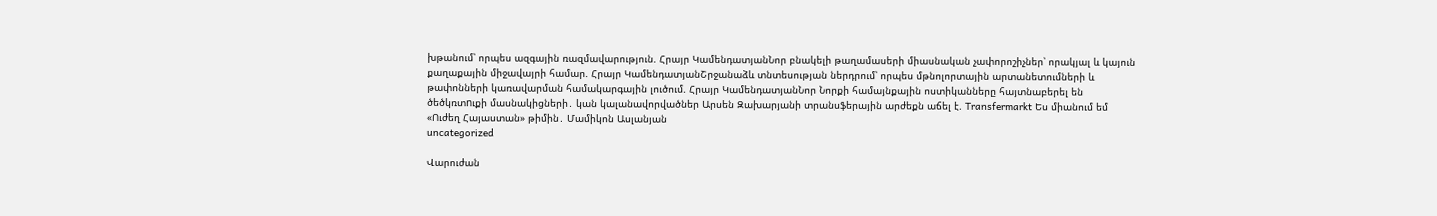խթանում՝ որպես ազգային ռազմավարություն. Հրայր ԿամենդատյանՆոր բնակելի թաղամասերի միասնական չափորոշիչներ՝ որակյալ և կայուն քաղաքային միջավայրի համար. Հրայր ԿամենդատյանՇրջանաձև տնտեսության ներդրում՝ որպես մթնոլորտային արտանետումների և թափոնների կառավարման համակարգային լուծում. Հրայր ԿամենդատյանՆոր Նորքի համայնքային ոստիկանները հայտնաբերել են ծեծկռտnւքի մասնակիցների․ կան կալանավորվածներ Արսեն Զախարյանի տրանսֆերային արժեքն աճել է. Transfermarkt Ես միանում եմ «Ուժեղ Հայաստան» թիմին․ Մամիկոն Ասլանյան
uncategorized

Վարուժան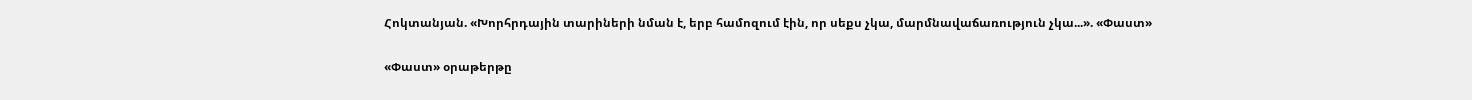Հոկտանյան. «Խորհրդային տարիների նման է, երբ համոզում էին, որ սեքս չկա, մարմնավաճառություն չկա...». «Փաստ»

«Փաստ» օրաթերթը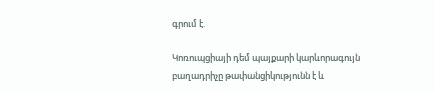գրում է.

Կոռուպցիայի դեմ պայքարի կարևորագույն բաղադրիչը թափանցիկությունն է և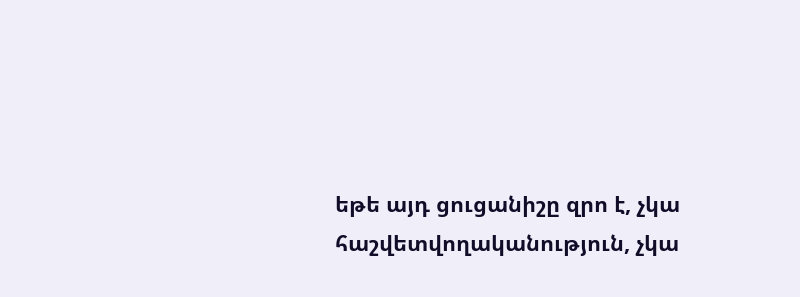եթե այդ ցուցանիշը զրո է, չկա հաշվետվողականություն, չկա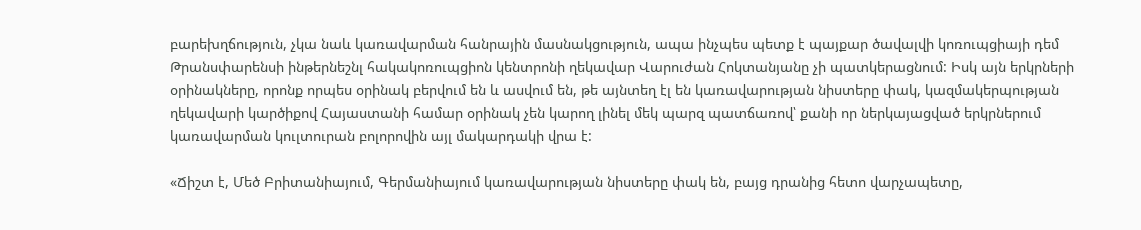բարեխղճություն, չկա նաև կառավարման հանրային մասնակցություն, ապա ինչպես պետք է պայքար ծավալվի կոռուպցիայի դեմ Թրանսփարենսի ինթերնեշնլ հակակոռուպցիոն կենտրոնի ղեկավար Վարուժան Հոկտանյանը չի պատկերացնում: Իսկ այն երկրների օրինակները, որոնք որպես օրինակ բերվում են և ասվում են, թե այնտեղ էլ են կառավարության նիստերը փակ, կազմակերպության ղեկավարի կարծիքով Հայաստանի համար օրինակ չեն կարող լինել մեկ պարզ պատճառով՝ քանի որ ներկայացված երկրներում կառավարման կուլտուրան բոլորովին այլ մակարդակի վրա է:

«Ճիշտ է, Մեծ Բրիտանիայում, Գերմանիայում կառավարության նիստերը փակ են, բայց դրանից հետո վարչապետը,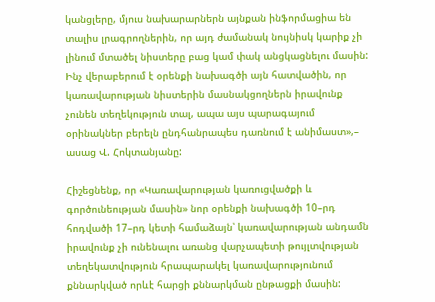կանցլերը, մյուս նախարարներն այնքան ինֆորմացիա են տալիս լրագրողներին, որ այդ ժամանակ նույնիսկ կարիք չի լինում մտածել նիստերը բաց կամ փակ անցկացնելու մասին: Ինչ վերաբերում է օրենքի նախագծի այն հատվածին, որ կառավարության նիստերին մասնակցողներն իրավունք չունեն տեղեկություն տալ, ապա այս պարագայում օրինակներ բերելն ընդհանրապես դառնում է անիմաստ»,– ասաց Վ. Հոկտանյանը:

Հիշեցնենք, որ «Կառավարության կառուցվածքի և գործունեության մասին» նոր օրենքի նախագծի 10–րդ հոդվածի 17–րդ կետի համաձայն՝ կառավարության անդամն իրավունք չի ունենալու առանց վարչապետի թույլտվության տեղեկատվություն հրապարակել կառավարությունում քննարկված որևէ հարցի քննարկման ընթացքի մասին: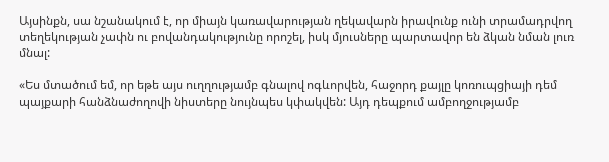Այսինքն, սա նշանակում է, որ միայն կառավարության ղեկավարն իրավունք ունի տրամադրվող տեղեկության չափն ու բովանդակությունը որոշել, իսկ մյուսները պարտավոր են ձկան նման լուռ մնալ:

«Ես մտածում եմ, որ եթե այս ուղղությամբ գնալով ոգևորվեն, հաջորդ քայլը կոռուպցիայի դեմ պայքարի հանձնաժողովի նիստերը նույնպես կփակվեն: Այդ դեպքում ամբողջությամբ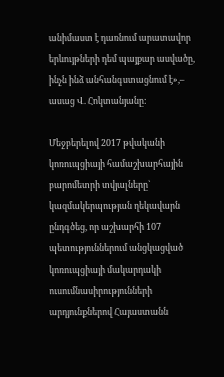անիմաստ է դառնում արատավոր երևույթների դեմ պայքար ասվածը, ինչն ինձ անհանգստացնում է»,– ասաց Վ. Հոկտանյանը:

Մեջբերելով 2017 թվականի կոռուպցիայի համաշխարհային բարոմետրի տվյալները` կազմակերպության ղեկավարն ընդգծեց, որ աշխարհի 107 պետություններում անցկացված կոռուպցիայի մակարդակի ուսումնասիրությունների արդյունքներով Հայաստանն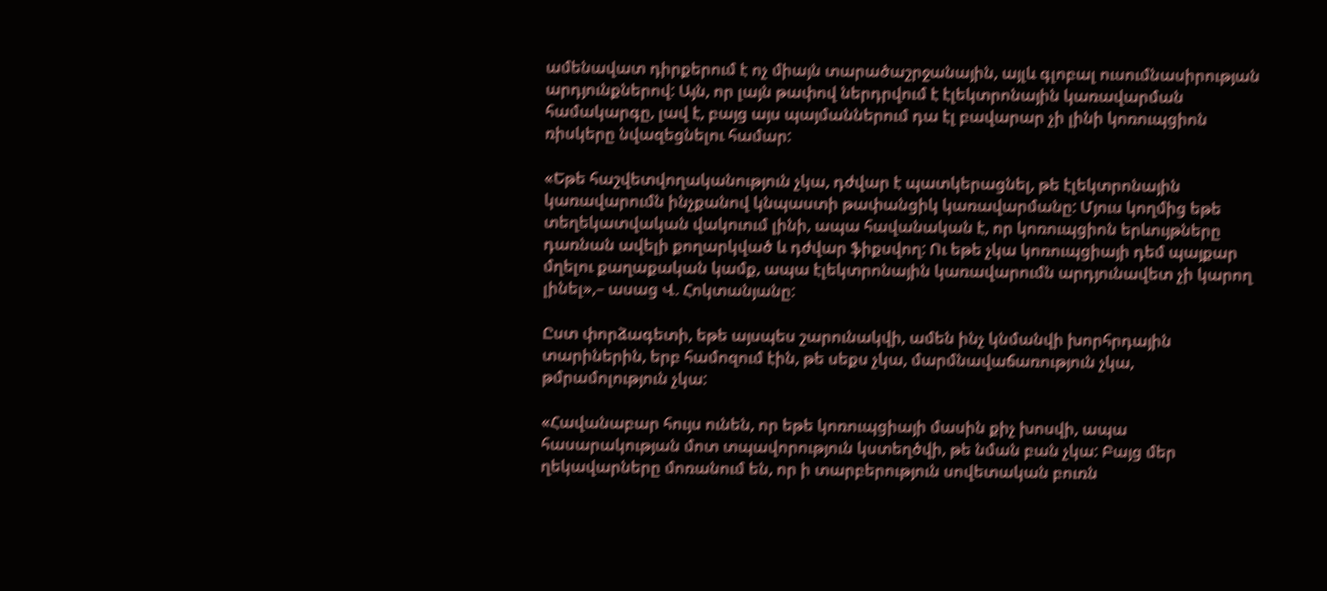ամենավատ դիրքերում է ոչ միայն տարածաշրջանային, այլև գլոբալ ուսումնասիրության արդյունքներով: Այն, որ լայն թափով ներդրվում է էլեկտրոնային կառավարման համակարգը, լավ է, բայց այս պայմաններում դա էլ բավարար չի լինի կոռուպցիոն ռիսկերը նվազեցնելու համար:

«Եթե հաշվետվողականություն չկա, դժվար է պատկերացնել, թե էլեկտրոնային կառավարումն ինչքանով կնպաստի թափանցիկ կառավարմանը: Մյուս կողմից եթե տեղեկատվական վակուում լինի, ապա հավանական է, որ կոռուպցիոն երևույթները դառնան ավելի քողարկված և դժվար ֆիքսվող: Ու եթե չկա կոռուպցիայի դեմ պայքար մղելու քաղաքական կամք, ապա էլեկտրոնային կառավարումն արդյունավետ չի կարող լինել»,– ասաց Վ. Հոկտանյանը:

Ըստ փորձագետի, եթե այսպես շարունակվի, ամեն ինչ կնմանվի խորհրդային տարիներին, երբ համոզում էին, թե սեքս չկա, մարմնավաճառություն չկա, թմրամոլություն չկա:

«Հավանաբար հույս ունեն, որ եթե կոռուպցիայի մասին քիչ խոսվի, ապա հասարակության մոտ տպավորություն կստեղծվի, թե նման բան չկա: Բայց մեր ղեկավարները մոռանում են, որ ի տարբերություն սովետական բուռն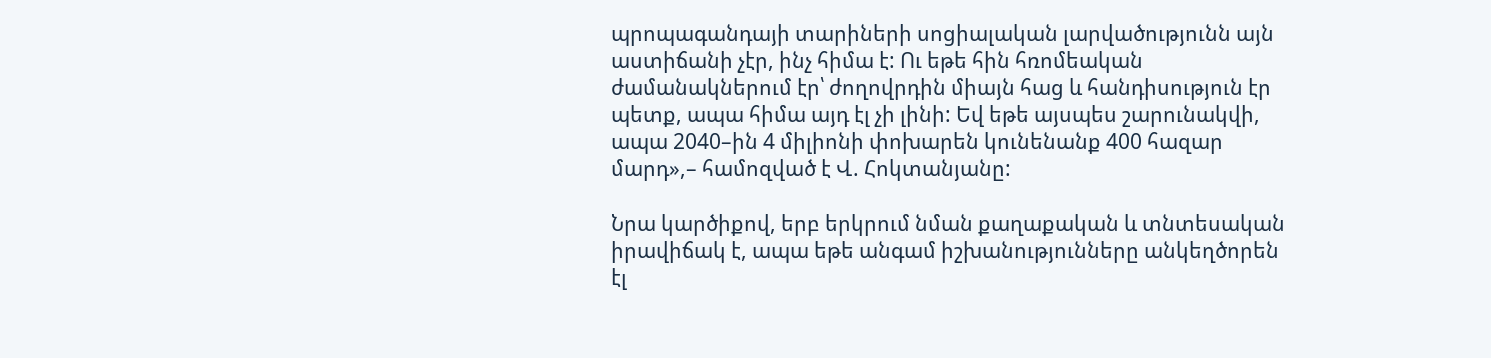պրոպագանդայի տարիների սոցիալական լարվածությունն այն աստիճանի չէր, ինչ հիմա է: Ու եթե հին հռոմեական ժամանակներում էր՝ ժողովրդին միայն հաց և հանդիսություն էր պետք, ապա հիմա այդ էլ չի լինի: Եվ եթե այսպես շարունակվի, ապա 2040–ին 4 միլիոնի փոխարեն կունենանք 400 հազար մարդ»,– համոզված է Վ. Հոկտանյանը:

Նրա կարծիքով, երբ երկրում նման քաղաքական և տնտեսական իրավիճակ է, ապա եթե անգամ իշխանությունները անկեղծորեն էլ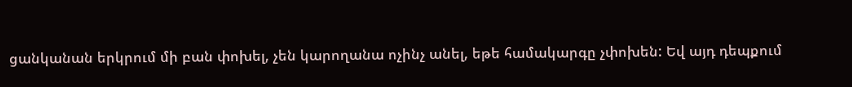ցանկանան երկրում մի բան փոխել, չեն կարողանա ոչինչ անել, եթե համակարգը չփոխեն: Եվ այդ դեպքում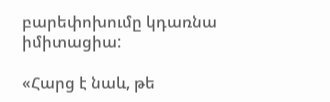բարեփոխումը կդառնա իմիտացիա:

«Հարց է նաև, թե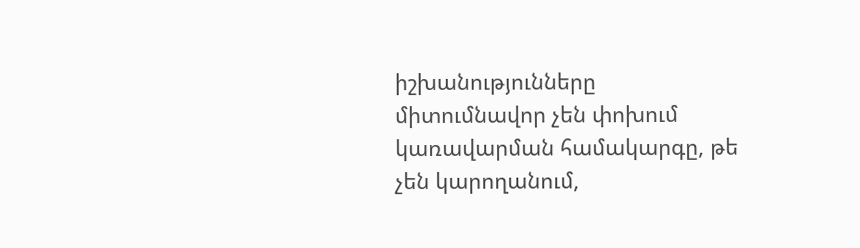իշխանությունները միտումնավոր չեն փոխում կառավարման համակարգը, թե չեն կարողանում,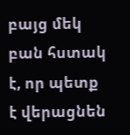բայց մեկ բան հստակ է, որ պետք է վերացնեն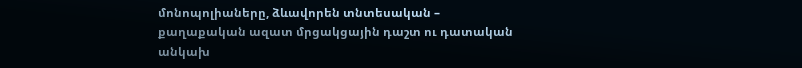մոնոպոլիաները, ձևավորեն տնտեսական – քաղաքական ազատ մրցակցային դաշտ ու դատական անկախ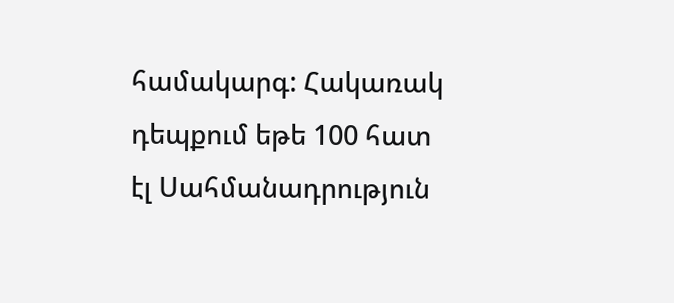համակարգ: Հակառակ դեպքում եթե 100 հատ էլ Սահմանադրություն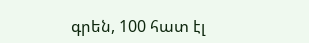գրեն, 100 հատ էլ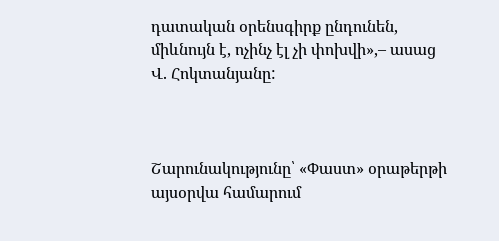դատական օրենսգիրք ընդունեն, միևնույն է, ոչինչ էլ չի փոխվի»,– ասաց Վ. Հոկտանյանը:



Շարունակությունը՝ «Փաստ» օրաթերթի այսօրվա համարում